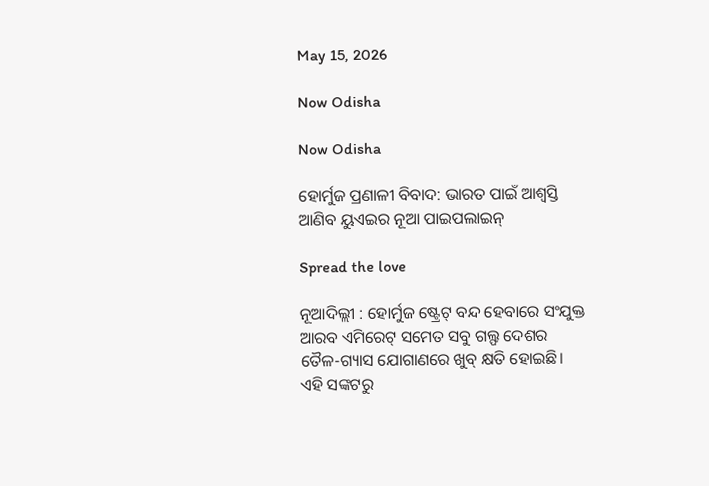May 15, 2026

Now Odisha

Now Odisha

ହୋର୍ମୁଜ ପ୍ରଣାଳୀ ବିବାଦ: ଭାରତ ପାଇଁ ଆଶ୍ୱସ୍ତି ଆଣିବ ୟୁଏଇର ନୂଆ ପାଇପଲାଇନ୍

Spread the love

ନୂଆଦିଲ୍ଲୀ : ହୋର୍ମୁଜ ଷ୍ଟ୍ରେଟ୍ ବନ୍ଦ ହେବାରେ ସଂଯୁକ୍ତ ଆରବ ଏମିରେଟ୍ ସମେତ ସବୁ ଗଲ୍ଫ ଦେଶର ତୈଳ-ଗ୍ୟାସ ଯୋଗାଣରେ ଖୁବ୍ କ୍ଷତି ହୋଇଛି। ଏହି ସଙ୍କଟରୁ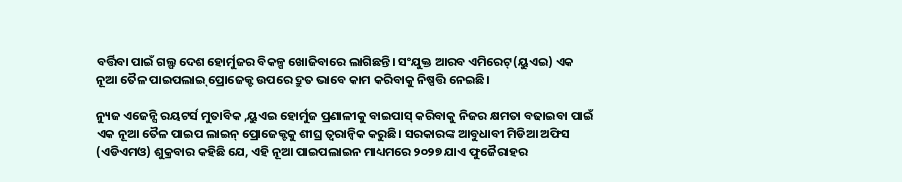ବର୍ତ୍ତିବା ପାଇଁ ଗଲ୍ଫ ଦେଶ ହୋର୍ମୁଜର ବିକଳ୍ପ ଖୋଜିବାରେ ଲାଗିଛନ୍ତି। ସଂଯୁକ୍ତ ଆରବ ଏମିରେଟ୍(ୟୁଏଇ) ଏକ ନୂଆ ତୈଳ ପାଇପଲାଇ୍ ପ୍ରୋଜେକ୍ଟ ଉପରେ ଦ୍ରୁତ ଭାବେ କାମ କରିବାକୁ ନିଷ୍ପତ୍ତି ନେଇଛି।

ନ୍ୟୁଜ ଏଜେନ୍ସି ରୟଟର୍ସ ମୁତାବିକ ,ୟୁଏଇ ହୋର୍ମୁଜ ପ୍ରଣାଳୀକୁ ବାଇପାସ୍ କରିବାକୁ ନିଜର କ୍ଷମତା ବଢାଇବା ପାଇଁ ଏକ ନୂଆ ତୈଳ ପାଇପ ଲାଇନ୍ ପ୍ରୋଜେକ୍ଟକୁ ଶୀଘ୍ର ତ୍ୱରାନ୍ୱିକ କରୁଛି। ସରକାରଙ୍କ ଆବୁଧାବୀ ମିଡିଆ ଅଫିସ (ଏଡିଏମଓ) ଶୁକ୍ରବାର କହିଛି ଯେ, ଏହି ନୂଆ ପାଇପଲାଇନ ମାଧ୍ୟମରେ ୨୦୨୭ ଯାଏ ଫୁଜୈରାହର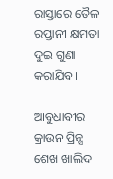ରାସ୍ତାରେ ତୈଳ ରପ୍ତାନୀ କ୍ଷମତା ଦୁଇ ଗୁଣା କରାଯିବ।

ଆବୁଧାବୀର କ୍ରାଉନ ପ୍ରିନ୍ସ ଶେଖ ଖାଲିଦ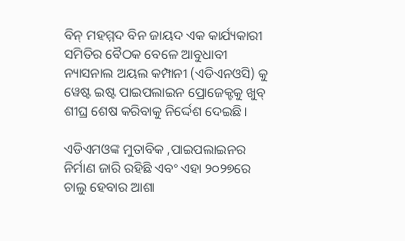ବିନ୍ ମହମ୍ମଦ ବିନ ଜାୟଦ ଏକ କାର୍ଯ୍ୟକାରୀ ସମିତିର ବୈଠକ ବେଳେ ଆବୁଧାବୀ ନ୍ୟାସନାଲ ଅୟଲ କମ୍ପାନୀ (ଏଡିଏନଓସି) କୁ ୱେଷ୍ଟ ଇଷ୍ଟ ପାଇପଲାଇନ ପ୍ରୋଜେକ୍ଟକୁ ଖୁବ୍ ଶୀଘ୍ର ଶେଷ କରିବାକୁ ନିର୍ଦ୍ଦେଶ ଦେଇଛି।

ଏଡିଏମଓଙ୍କ ମୁତାବିକ ,ପାଇପଲାଇନର ନିର୍ମାଣ ଜାରି ରହିଛି ଏବଂ ଏହା ୨୦୨୭ରେ ଚାଲୁ ହେବାର ଆଶା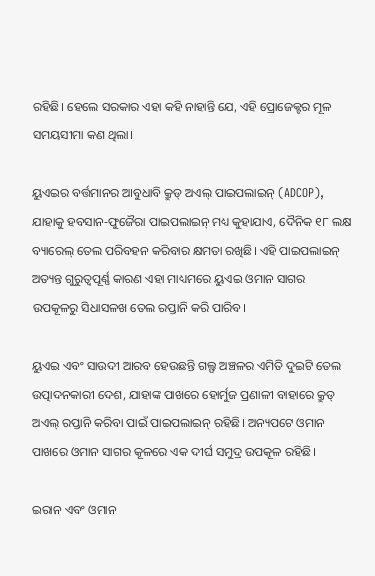ରହିଛି। ହେଲେ ସରକାର ଏହା କହି ନାହାନ୍ତି ଯେ, ଏହି ପ୍ରୋଜେକ୍ଟର ମୂଳ ସମୟସୀମା କଣ ଥିଲା।

ୟୁଏଇର ବର୍ତ୍ତମାନର ଆବୁଧାବି କ୍ରୁଡ୍ ଅଏଲ୍ ପାଇପଲାଇନ୍ (ADCOP), ଯାହାକୁ ହବସାନ-ଫୁଜୈରା ପାଇପଲାଇନ୍ ମଧ୍ୟ କୁହାଯାଏ, ଦୈନିକ ୧୮ ଲକ୍ଷ ବ୍ୟାରେଲ୍ ତେଲ ପରିବହନ କରିବାର କ୍ଷମତା ରଖିଛି। ଏହି ପାଇପଲାଇନ୍ ଅତ୍ୟନ୍ତ ଗୁରୁତ୍ୱପୂର୍ଣ୍ଣ କାରଣ ଏହା ମାଧ୍ୟମରେ ୟୁଏଇ ଓମାନ ସାଗର ଉପକୂଳରୁ ସିଧାସଳଖ ତେଲ ରପ୍ତାନି କରି ପାରିବ।

ୟୁଏଇ ଏବଂ ସାଉଦୀ ଆରବ ହେଉଛନ୍ତି ଗଲ୍ଫ ଅଞ୍ଚଳର ଏମିତି ଦୁଇଟି ତେଲ ଉତ୍ପାଦନକାରୀ ଦେଶ, ଯାହାଙ୍କ ପାଖରେ ହୋର୍ମୁଜ ପ୍ରଣାଳୀ ବାହାରେ କ୍ରୁଡ୍ ଅଏଲ୍ ରପ୍ତାନି କରିବା ପାଇଁ ପାଇପଲାଇନ୍ ରହିଛି। ଅନ୍ୟପଟେ ଓମାନ ପାଖରେ ଓମାନ ସାଗର କୂଳରେ ଏକ ଦୀର୍ଘ ସମୁଦ୍ର ଉପକୂଳ ରହିଛି।

ଇରାନ ଏବଂ ଓମାନ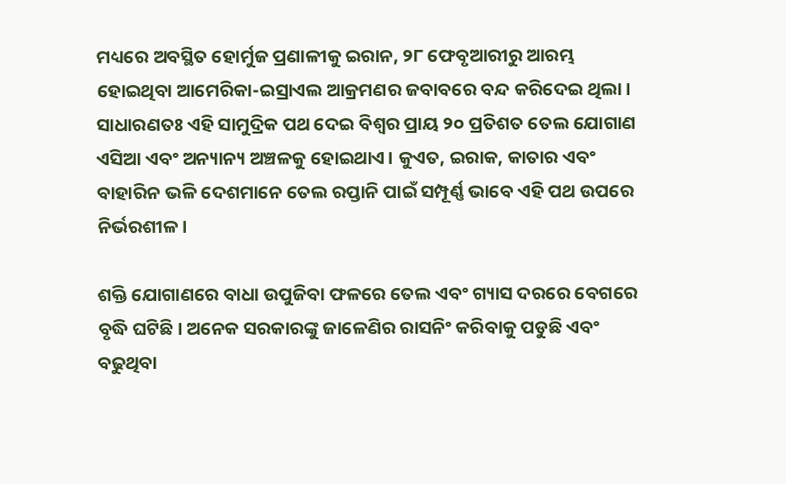ମଧ୍ୟରେ ଅବସ୍ଥିତ ହୋର୍ମୁଜ ପ୍ରଣାଳୀକୁ ଇରାନ, ୨୮ ଫେବୃଆରୀରୁ ଆରମ୍ଭ ହୋଇଥିବା ଆମେରିକା-ଇସ୍ରାଏଲ ଆକ୍ରମଣର ଜବାବରେ ବନ୍ଦ କରିଦେଇ ଥିଲା। ସାଧାରଣତଃ ଏହି ସାମୁଦ୍ରିକ ପଥ ଦେଇ ବିଶ୍ୱର ପ୍ରାୟ ୨୦ ପ୍ରତିଶତ ତେଲ ଯୋଗାଣ ଏସିଆ ଏବଂ ଅନ୍ୟାନ୍ୟ ଅଞ୍ଚଳକୁ ହୋଇଥାଏ। କୁଏତ, ଇରାକ, କାତାର ଏବଂ ବାହାରିନ ଭଳି ଦେଶମାନେ ତେଲ ରପ୍ତାନି ପାଇଁ ସମ୍ପୂର୍ଣ୍ଣ ଭାବେ ଏହି ପଥ ଉପରେ ନିର୍ଭରଶୀଳ।

ଶକ୍ତି ଯୋଗାଣରେ ବାଧା ଉପୁଜିବା ଫଳରେ ତେଲ ଏବଂ ଗ୍ୟାସ ଦରରେ ବେଗରେ ବୃଦ୍ଧି ଘଟିଛି। ଅନେକ ସରକାରଙ୍କୁ ଜାଳେଣିର ରାସନିଂ କରିବାକୁ ପଡୁଛି ଏବଂ ବଢୁଥିବା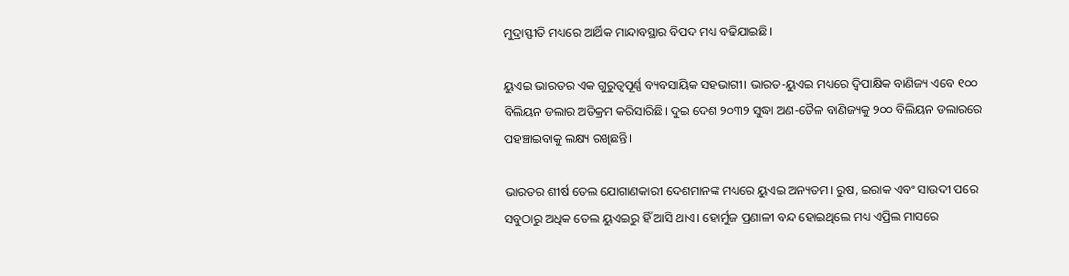ମୁଦ୍ରାସ୍ଫୀତି ମଧ୍ୟରେ ଆର୍ଥିକ ମାନ୍ଦାବସ୍ଥାର ବିପଦ ମଧ୍ୟ ବଢିଯାଇଛି।

ୟୁଏଇ ଭାରତର ଏକ ଗୁରୁତ୍ୱପୂର୍ଣ୍ଣ ବ୍ୟବସାୟିକ ସହଭାଗୀ। ଭାରତ-ୟୁଏଇ ମଧ୍ୟରେ ଦ୍ୱିପାକ୍ଷିକ ବାଣିଜ୍ୟ ଏବେ ୧୦୦ ବିଲିୟନ ଡଲାର ଅତିକ୍ରମ କରିସାରିଛି। ଦୁଇ ଦେଶ ୨୦୩୨ ସୁଦ୍ଧା ଅଣ-ତୈଳ ବାଣିଜ୍ୟକୁ ୨୦୦ ବିଲିୟନ ଡଲାରରେ ପହଞ୍ଚାଇବାକୁ ଲକ୍ଷ୍ୟ ରଖିଛନ୍ତି।

ଭାରତର ଶୀର୍ଷ ତେଲ ଯୋଗାଣକାରୀ ଦେଶମାନଙ୍କ ମଧ୍ୟରେ ୟୁଏଇ ଅନ୍ୟତମ। ରୁଷ, ଇରାକ ଏବଂ ସାଉଦୀ ପରେ ସବୁଠାରୁ ଅଧିକ ତେଲ ୟୁଏଇରୁ ହିଁ ଆସି ଥାଏ। ହୋର୍ମୁଜ ପ୍ରଣାଳୀ ବନ୍ଦ ହୋଇଥିଲେ ମଧ୍ୟ ଏପ୍ରିଲ ମାସରେ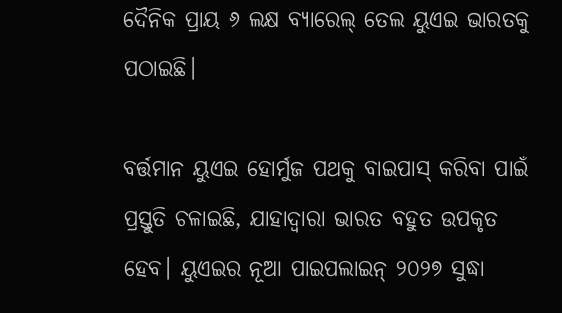ଦୈନିକ ପ୍ରାୟ ୬ ଲକ୍ଷ ବ୍ୟାରେଲ୍ ତେଲ ୟୁଏଇ ଭାରତକୁ ପଠାଇଛି।

ବର୍ତ୍ତମାନ ୟୁଏଇ ହୋର୍ମୁଜ ପଥକୁ ବାଇପାସ୍ କରିବା ପାଇଁ ପ୍ରସ୍ତୁତି ଚଳାଇଛି, ଯାହାଦ୍ୱାରା ଭାରତ ବହୁତ ଉପକୃତ ହେବ। ୟୁଏଇର ନୂଆ ପାଇପଲାଇନ୍ ୨୦୨୭ ସୁଦ୍ଧା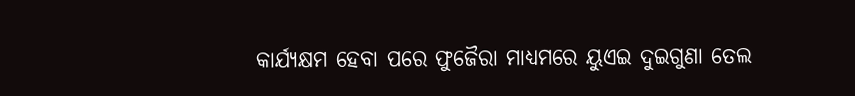କାର୍ଯ୍ୟକ୍ଷମ ହେବା ପରେ ଫୁଜୈରା ମାଧ୍ୟମରେ ୟୁଏଇ ଦୁଇଗୁଣା ତେଲ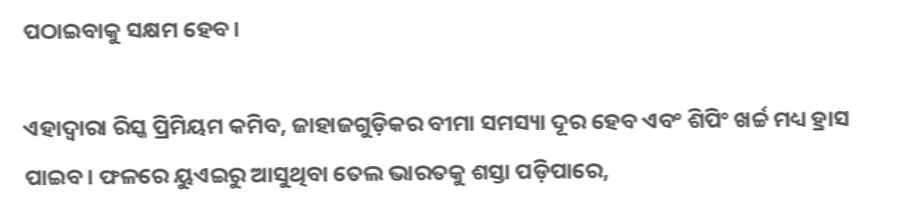ପଠାଇବାକୁ ସକ୍ଷମ ହେବ।

ଏହାଦ୍ୱାରା ରିସ୍କ ପ୍ରିମିୟମ କମିବ, ଜାହାଜଗୁଡ଼ିକର ବୀମା ସମସ୍ୟା ଦୂର ହେବ ଏବଂ ଶିପିଂ ଖର୍ଚ୍ଚ ମଧ୍ୟ ହ୍ରାସ ପାଇବ। ଫଳରେ ୟୁଏଇରୁ ଆସୁଥିବା ତେଲ ଭାରତକୁ ଶସ୍ତା ପଡ଼ିପାରେ,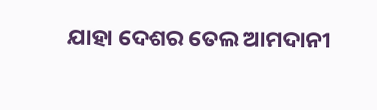ଯାହା ଦେଶର ତେଲ ଆମଦାନୀ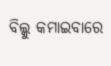ବିଲ୍କୁ କମାଇବାରେ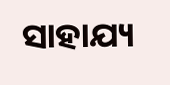ସାହାଯ୍ୟ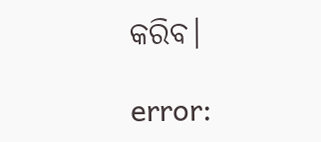କରିବ।

error: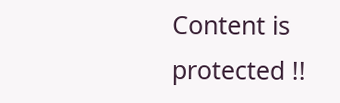Content is protected !!